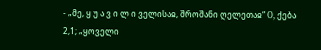- „მე, ყ უ ა ვ ი ლ ი ველისაჲ, შროშანი ღელეთაჲ“ О, ქება 2,1; „ყოველი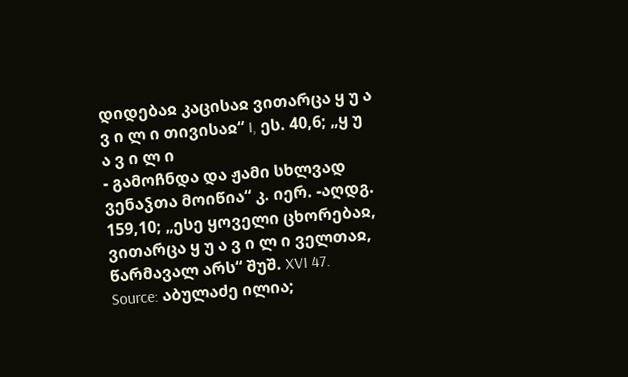დიდებაჲ კაცისაჲ ვითარცა ყ უ ა ვ ი ლ ი თივისაჲ“ I, ეს. 40,6; „ყ უ ა ვ ი ლ ი
- გამოჩნდა და ჟამი სხლვად ვენაჴთა მოიწია“ კ. იერ. -აღდგ. 159,10; „ესე ყოველი ცხორებაჲ, ვითარცა ყ უ ა ვ ი ლ ი ველთაჲ, წარმავალ არს“ შუშ. XVI 47.
Source: აბულაძე ილია;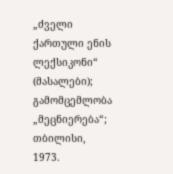„ძველი ქართული ენის ლექსიკონი“ (მასალები); გამომცემლობა „მეცნიერება“; თბილისი, 1973.